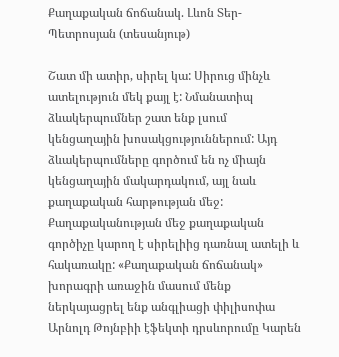Քաղաքական ճոճանակ. Լևոն Տեր-Պետրոսյան (տեսանյութ)

Շատ մի ատիր, սիրել կա: Սիրուց մինչև ատելություն մեկ քայլ է: Նմանատիպ ձևակերպումներ շատ ենք լսում կենցաղային խոսակցություններում: Այդ ձևակերպումները գործում են ոչ միայն կենցաղային մակարդակում, այլ նաև քաղաքական հարթության մեջ: Քաղաքականության մեջ քաղաքական գործիչը կարող է սիրելիից դառնալ ատելի և հակառակը: «Քաղաքական ճոճանակ» խորագրի առաջին մասում մենք ներկայացրել ենք անգլիացի փիլիսոփա Արնոլդ Թոյնբիի էֆեկտի դրսևորումը Կարեն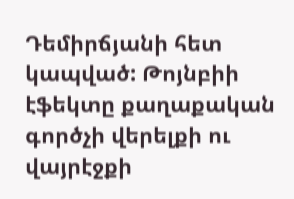Դեմիրճյանի հետ կապված: Թոյնբիի էֆեկտը քաղաքական գործչի վերելքի ու վայրէջքի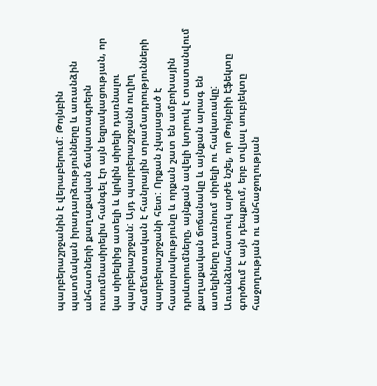պարբերաշրջանին է վերաբերում: Թոյնբին պատմական իրադարձությունները և առանձին անհատների քաղաքական ճակատագրերն ուսումնասիրելիս հանգել էր այն եզրակացության, որ կա սիրելիից ատելի և կրկին սիրելի դառնալու պարբերաշրջան: Այդ պարբերաշրջանն ուղիղ համեմատական է հանրային տրամադրությունների պարբերաշրջանի հետ: Որքան չկայացած է հասարակությունը և որքան շատ են ամբոխային դրսևորումները, այնքան ավելի կտրուկ է տատանվում քաղաքական ճոճանակը և այնքան արագ են ատելիները դառնում սիրելի ու հակառակը: Առանձնահատուկ արժե նշել, որ Թոյնբիի էֆեկտը գործում է այն դեպքում, երբ տվյալ սուբյեկտը հաջողության ու անհաջողության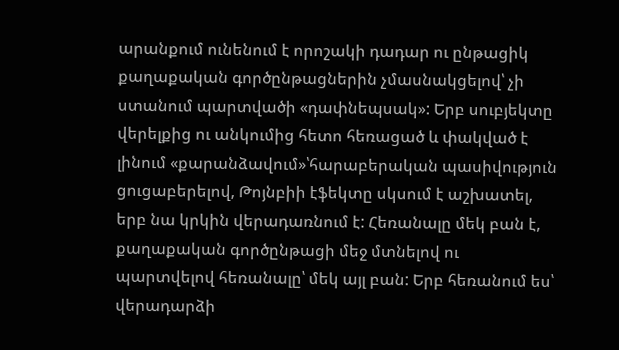արանքում ունենում է որոշակի դադար ու ընթացիկ քաղաքական գործընթացներին չմասնակցելով՝ չի ստանում պարտվածի «դափնեպսակ»: Երբ սուբյեկտը վերելքից ու անկումից հետո հեռացած և փակված է լինում «քարանձավում»՝հարաբերական պասիվություն ցուցաբերելով, Թոյնբիի էֆեկտը սկսում է աշխատել, երբ նա կրկին վերադառնում է: Հեռանալը մեկ բան է, քաղաքական գործընթացի մեջ մտնելով ու պարտվելով հեռանալը՝ մեկ այլ բան: Երբ հեռանում ես՝ վերադարձի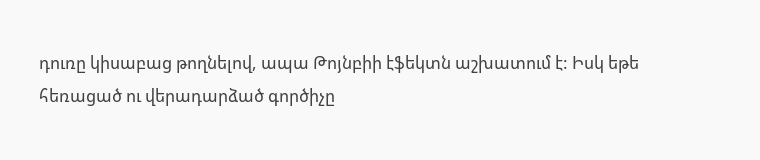դուռը կիսաբաց թողնելով, ապա Թոյնբիի էֆեկտն աշխատում է: Իսկ եթե հեռացած ու վերադարձած գործիչը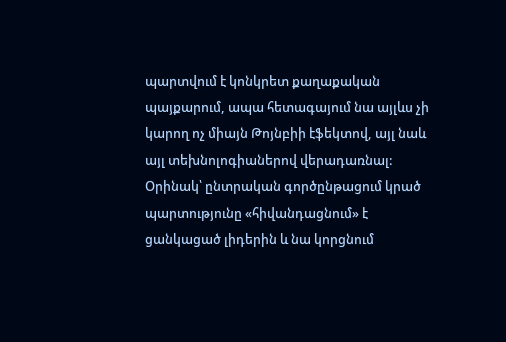պարտվում է կոնկրետ քաղաքական պայքարում, ապա հետագայում նա այլևս չի կարող ոչ միայն Թոյնբիի էֆեկտով, այլ նաև այլ տեխնոլոգիաներով վերադառնալ: Օրինակ՝ ընտրական գործընթացում կրած պարտությունը «հիվանդացնում» է ցանկացած լիդերին և նա կորցնում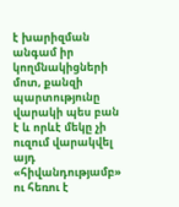է խարիզման անգամ իր կողմնակիցների մոտ, քանզի պարտությունը վարակի պես բան է և որևէ մեկը չի ուզում վարակվել այդ «հիվանդությամբ» ու հեռու է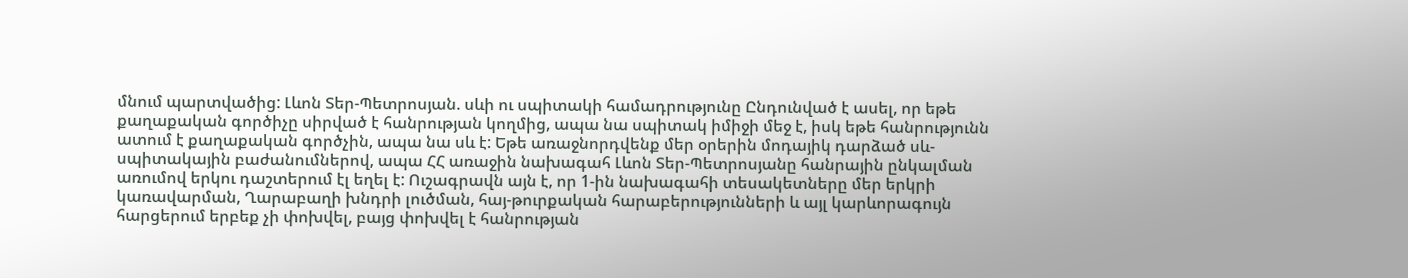մնում պարտվածից: Լևոն Տեր-Պետրոսյան. սևի ու սպիտակի համադրությունը Ընդունված է ասել, որ եթե քաղաքական գործիչը սիրված է հանրության կողմից, ապա նա սպիտակ իմիջի մեջ է, իսկ եթե հանրությունն ատում է քաղաքական գործչին, ապա նա սև է: Եթե առաջնորդվենք մեր օրերին մոդայիկ դարձած սև-սպիտակային բաժանումներով, ապա ՀՀ առաջին նախագահ Լևոն Տեր-Պետրոսյանը հանրային ընկալման առումով երկու դաշտերում էլ եղել է: Ուշագրավն այն է, որ 1-ին նախագահի տեսակետները մեր երկրի կառավարման, Ղարաբաղի խնդրի լուծման, հայ-թուրքական հարաբերությունների և այլ կարևորագույն հարցերում երբեք չի փոխվել, բայց փոխվել է հանրության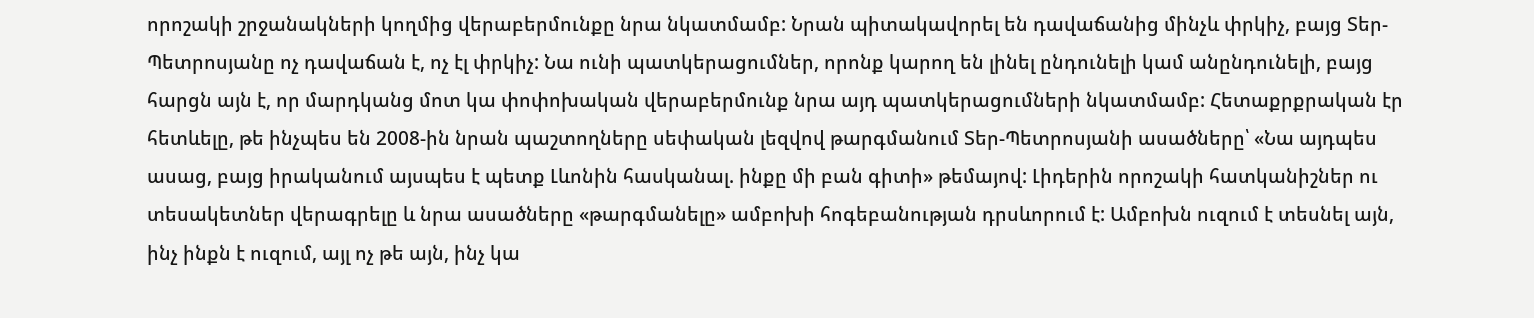որոշակի շրջանակների կողմից վերաբերմունքը նրա նկատմամբ: Նրան պիտակավորել են դավաճանից մինչև փրկիչ, բայց Տեր-Պետրոսյանը ոչ դավաճան է, ոչ էլ փրկիչ: Նա ունի պատկերացումներ, որոնք կարող են լինել ընդունելի կամ անընդունելի, բայց հարցն այն է, որ մարդկանց մոտ կա փոփոխական վերաբերմունք նրա այդ պատկերացումների նկատմամբ: Հետաքրքրական էր հետևելը, թե ինչպես են 2008-ին նրան պաշտողները սեփական լեզվով թարգմանում Տեր-Պետրոսյանի ասածները՝ «Նա այդպես ասաց, բայց իրականում այսպես է պետք Լևոնին հասկանալ. ինքը մի բան գիտի» թեմայով: Լիդերին որոշակի հատկանիշներ ու տեսակետներ վերագրելը և նրա ասածները «թարգմանելը» ամբոխի հոգեբանության դրսևորում է: Ամբոխն ուզում է տեսնել այն, ինչ ինքն է ուզում, այլ ոչ թե այն, ինչ կա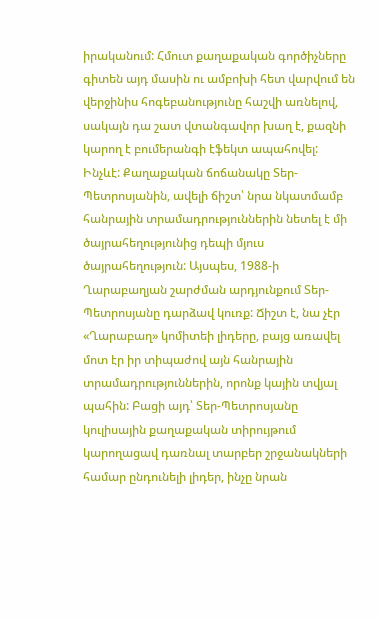իրականում: Հմուտ քաղաքական գործիչները գիտեն այդ մասին ու ամբոխի հետ վարվում են վերջինիս հոգեբանությունը հաշվի առնելով, սակայն դա շատ վտանգավոր խաղ է, քազնի կարող է բումերանգի էֆեկտ ապահովել: Ինչևէ: Քաղաքական ճոճանակը Տեր-Պետրոսյանին, ավելի ճիշտ՝ նրա նկատմամբ հանրային տրամադրություններին նետել է մի ծայրահեղությունից դեպի մյուս ծայրահեղություն: Այսպես, 1988-ի Ղարաբաղյան շարժման արդյունքում Տեր-Պետրոսյանը դարձավ կուռք: Ճիշտ է, նա չէր «Ղարաբաղ» կոմիտեի լիդերը, բայց առավել մոտ էր իր տիպաժով այն հանրային տրամադրություններին, որոնք կային տվյալ պահին: Բացի այդ՝ Տեր-Պետրոսյանը կուլիսային քաղաքական տիրույթում կարողացավ դառնալ տարբեր շրջանակների համար ընդունելի լիդեր, ինչը նրան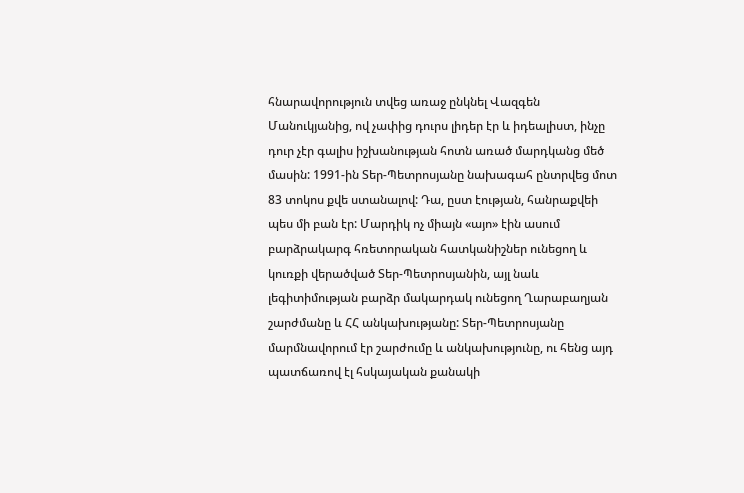հնարավորություն տվեց առաջ ընկնել Վազգեն Մանուկյանից, ով չափից դուրս լիդեր էր և իդեալիստ, ինչը դուր չէր գալիս իշխանության հոտն առած մարդկանց մեծ մասին: 1991-ին Տեր-Պետրոսյանը նախագահ ընտրվեց մոտ 83 տոկոս քվե ստանալով: Դա, ըստ էության, հանրաքվեի պես մի բան էր: Մարդիկ ոչ միայն «այո» էին ասում բարձրակարգ հռետորական հատկանիշներ ունեցող և կուռքի վերածված Տեր-Պետրոսյանին, այլ նաև լեգիտիմության բարձր մակարդակ ունեցող Ղարաբաղյան շարժմանը և ՀՀ անկախությանը: Տեր-Պետրոսյանը մարմնավորում էր շարժումը և անկախությունը, ու հենց այդ պատճառով էլ հսկայական քանակի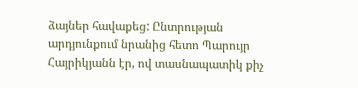ձայներ հավաքեց: Ընտրության արդյունքում նրանից հետո Պարույր Հայրիկյանն էր, ով տասնապատիկ քիչ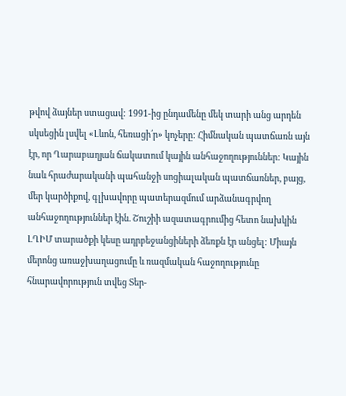թվով ձայներ ստացավ: 1991-ից ընդամենը մեկ տարի անց արդեն սկսեցին լսվել «Լևոն, հեռացի՛ր» կոչերը: Հիմնական պատճառն այն էր, որ Ղարաբաղյան ճակատում կային անհաջողություններ: Կային նաև հրաժարականի պահանջի սոցիալական պատճառներ, բայց, մեր կարծիքով, գլխավորը պատերազմում արձանագրվող անհաջողություններ էին. Շուշիի ազատագրումից հետո նախկին ԼՂԻՄ տարածքի կեսը ադրբեջանցիների ձեռքն էր անցել: Միայն մերոնց առաջխաղացումը և ռազմական հաջողությունը հնարավորություն տվեց Տեր-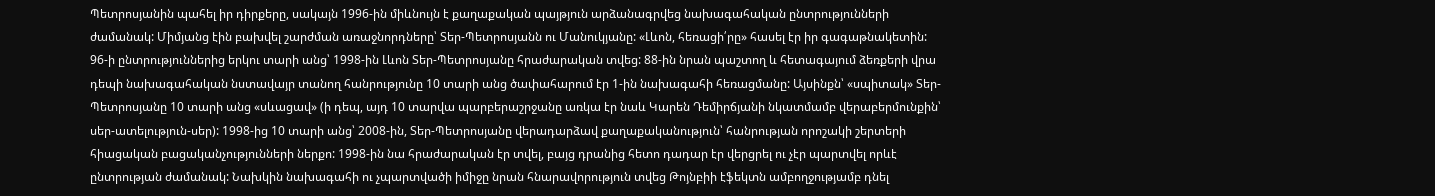Պետրոսյանին պահել իր դիրքերը, սակայն 1996-ին միևնույն է քաղաքական պայթյուն արձանագրվեց նախագահական ընտրությունների ժամանակ: Միմյանց էին բախվել շարժման առաջնորդները՝ Տեր-Պետրոսյանն ու Մանուկյանը: «Լևոն, հեռացի՛րը» հասել էր իր գագաթնակետին: 96-ի ընտրություններից երկու տարի անց՝ 1998-ին Լևոն Տեր-Պետրոսյանը հրաժարական տվեց: 88-ին նրան պաշտող և հետագայում ձեռքերի վրա դեպի նախագահական նստավայր տանող հանրությունը 10 տարի անց ծափահարում էր 1-ին նախագահի հեռացմանը: Այսինքն՝ «սպիտակ» Տեր-Պետրոսյանը 10 տարի անց «սևացավ» (ի դեպ, այդ 10 տարվա պարբերաշրջանը առկա էր նաև Կարեն Դեմիրճյանի նկատմամբ վերաբերմունքին՝ սեր-ատելություն-սեր): 1998-ից 10 տարի անց՝ 2008-ին, Տեր-Պետրոսյանը վերադարձավ քաղաքականություն՝ հանրության որոշակի շերտերի հիացական բացականչությունների ներքո: 1998-ին նա հրաժարական էր տվել, բայց դրանից հետո դադար էր վերցրել ու չէր պարտվել որևէ ընտրության ժամանակ: Նախկին նախագահի ու չպարտվածի իմիջը նրան հնարավորություն տվեց Թոյնբիի էֆեկտն ամբողջությամբ դնել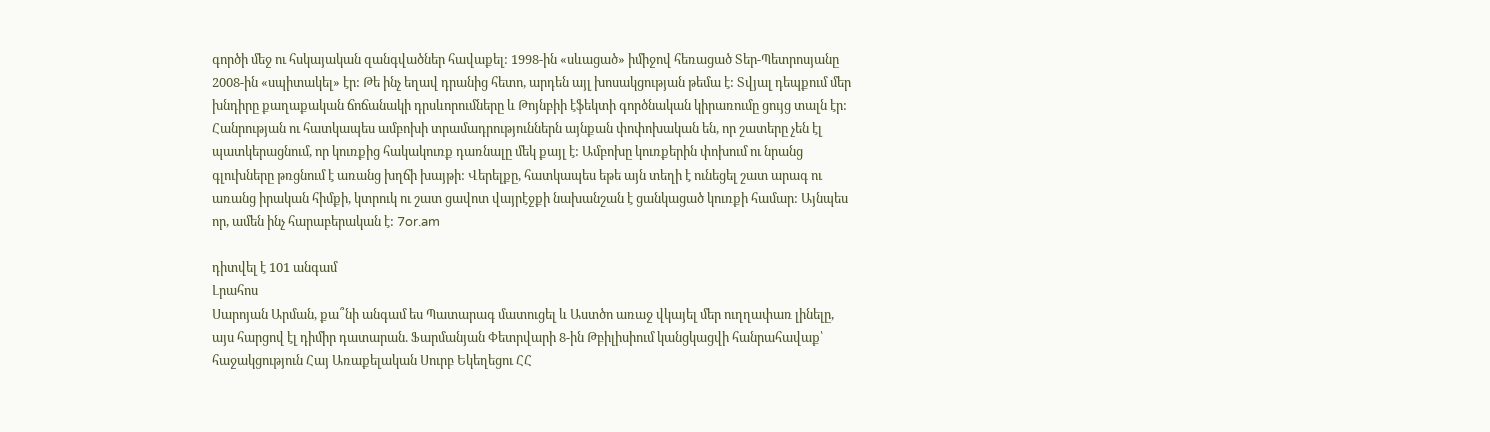գործի մեջ ու հսկայական զանգվածներ հավաքել: 1998-ին «սևացած» իմիջով հեռացած Տեր-Պետրոսյանը 2008-ին «սպիտակել» էր: Թե ինչ եղավ դրանից հետո, արդեն այլ խոսակցության թեմա է: Տվյալ դեպքում մեր խնդիրը քաղաքական ճոճանակի դրսևորումները և Թոյնբիի էֆեկտի գործնական կիրառումը ցույց տալն էր: Հանրության ու հատկապես ամբոխի տրամադրություններն այնքան փոփոխական են, որ շատերը չեն էլ պատկերացնում, որ կուռքից հակակուռք դառնալը մեկ քայլ է: Ամբոխը կուռքերին փոխում ու նրանց գլուխները թռցնում է առանց խղճի խայթի: Վերելքը, հատկապես եթե այն տեղի է ունեցել շատ արագ ու առանց իրական հիմքի, կտրուկ ու շատ ցավոտ վայրէջքի նախանշան է ցանկացած կուռքի համար: Այնպես որ, ամեն ինչ հարաբերական է: 7or.am

դիտվել է 101 անգամ
Լրահոս
Սարոյան Արման, քա՞նի անգամ ես Պատարագ մատուցել և Աստծո առաջ վկայել մեր ուղղափառ լինելը, այս հարցով էլ դիմիր դատարան. Ֆարմանյան Փետրվարի 8-ին Թբիլիսիում կանցկացվի հանրահավաք՝ հաջակցություն Հայ Առաքելական Սուրբ Եկեղեցու ՀՀ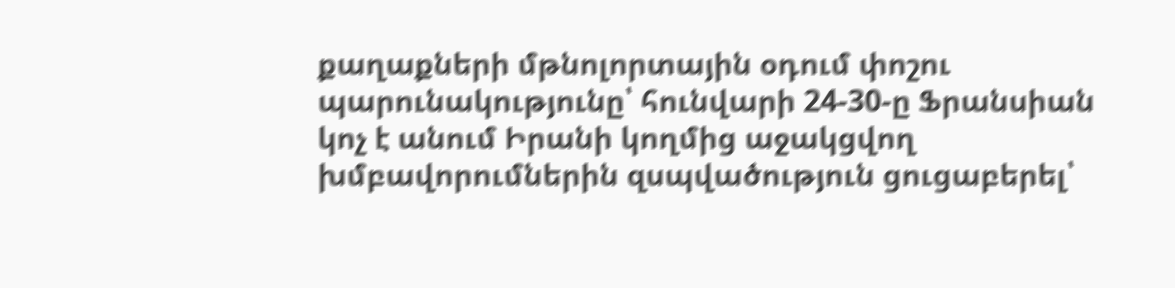քաղաքների մթնոլորտային օդում փոշու պարունակությունը՝ հունվարի 24-30-ը Ֆրանսիան կոչ է անում Իրանի կողմից աջակցվող խմբավորումներին զսպվածություն ցուցաբերել՝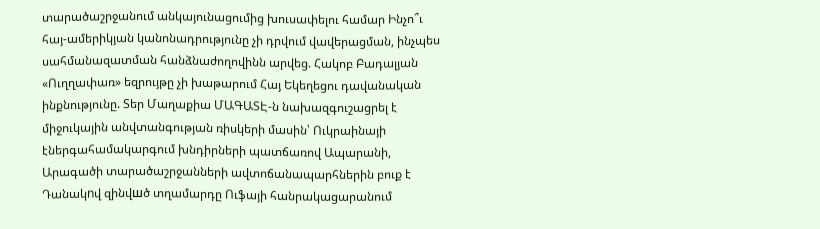տարածաշրջանում անկայունացումից խուսափելու համար Ինչո՞ւ հայ-ամերիկյան կանոնադրությունը չի դրվում վավերացման, ինչպես սահմանազատման հանձնաժողովինն արվեց. Հակոբ Բադալյան «Ուղղափառ» եզրույթը չի խաթարում Հայ Եկեղեցու դավանական ինքնությունը. Տեր Մաղաքիա ՄԱԳԱՏԷ-ն նախազգուշացրել է միջուկային անվտանգության ռիսկերի մասին՝ Ուկրաինայի էներգահամակարգում խնդիրների պատճառով Ապարանի, Արագածի տարածաշրջանների ավտոճանապարհներին բուք է Դանակnվ զինվшծ տղամարդը Ուֆայի հանրակացարանում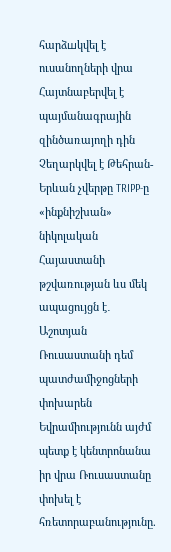հարձшկվել է ուսանողների վրա Հայտնաբերվել է պայմանագրային զինծառայողի դին Չեղարկվել է Թեհրան-Երևան չվերթը TRIPP-ը «ինքնիշխան» նիկոլական Հայաստանի թշվառության ևս մեկ ապացույցն է․ Աշոտյան Ռուսաստանի դեմ պատժամիջոցների փոխարեն Եվրամիությունն այժմ պետք է կենտրոնանա իր վրա Ռուսաստանը փոխել է հռետորաբանությունը.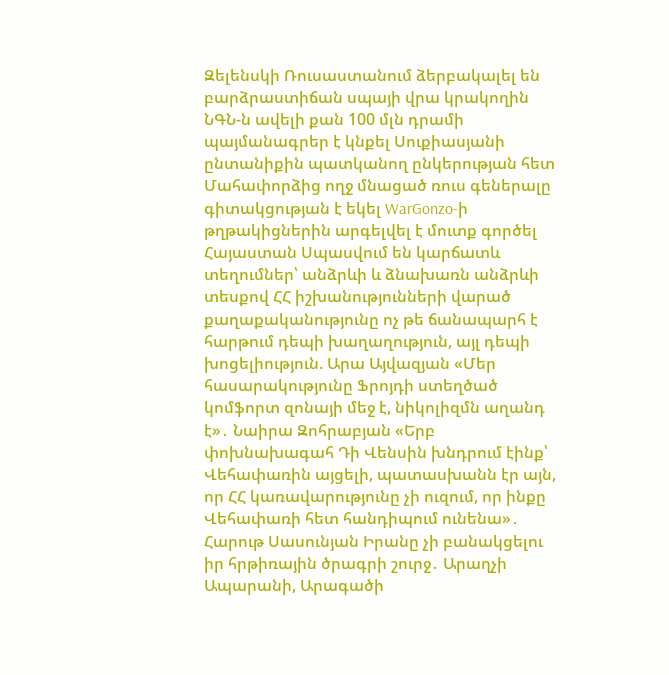Զելենսկի Ռուսաստանում ձերբակալել են բարձրաստիճան սպայի վրա կրակողին ՆԳՆ-ն ավելի քան 100 մլն դրամի պայմանագրեր է կնքել Սուքիասյանի ընտանիքին պատկանող ընկերության հետ Մահափորձից ողջ մնացած ռուս գեներալը գիտակցության է եկել WarGonzo-ի թղթակիցներին արգելվել է մուտք գործել Հայաստան Սպասվում են կարճատև տեղումներ՝ անձրևի և ձնախառն անձրևի տեսքով ՀՀ իշխանությունների վարած քաղաքականությունը ոչ թե ճանապարհ է հարթում դեպի խաղաղություն, այլ դեպի խոցելիություն. Արա Այվազյան «Մեր հասարակությունը Ֆրոյդի ստեղծած կոմֆորտ զոնայի մեջ է, նիկոլիզմն աղանդ է»․ Նաիրա Զոհրաբյան «Երբ փոխնախագահ Դի Վենսին խնդրում էինք՝ Վեհափառին այցելի, պատասխանն էր այն, որ ՀՀ կառավարությունը չի ուզում, որ ինքը Վեհափառի հետ հանդիպում ունենա»․ Հարութ Սասունյան Իրանը չի բանակցելու իր հրթիռային ծրագրի շուրջ․ Արաղչի Ապարանի, Արագածի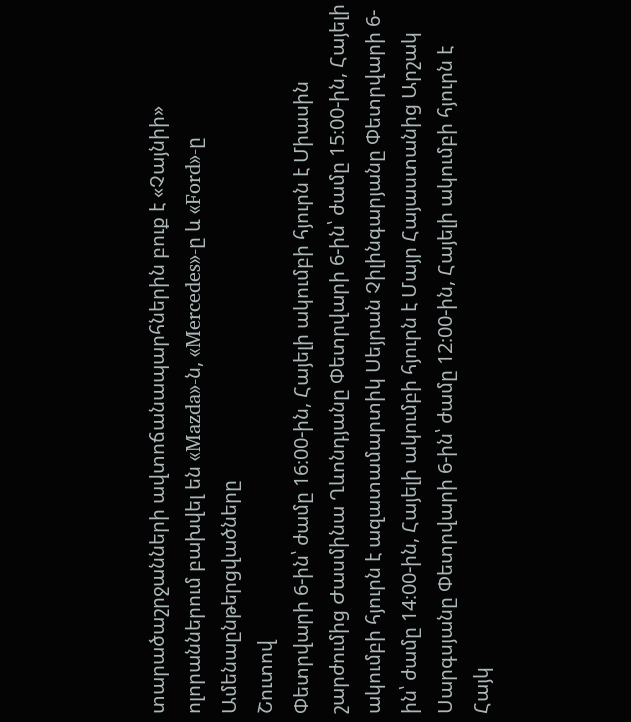տարածաշրջանների ավտոճանապարհներին բուք է «Չայնիի» ոլորաններում բախվել են «Mazda»-ն, «Mercedes»-ը և «Ford»-ը
Ամենաընթերցվածները
Շուտով
Փետրվարի 6-ին՝ ժամը 16։00-ին, Հայելի ակումբի հյուրն է Միասին շարժումից Ժասմինա Ղևոնդյանը Փետրվարի 6-ին՝ ժամը 15։00-ին, Հայելի ակումբի հյուրն է ազատամարտիկ Սեյրան Չիլինգարյանը Փետրվարի 6-ին՝ ժամը 14։00-ին, Հայելի ակումբի հյուրն է Մայր Հայաստանից Արշակ Սարգսյանը Փետրվարի 6-ին՝ ժամը 12։00-ին, Հայելի ակումբի հյուրն է Հայկ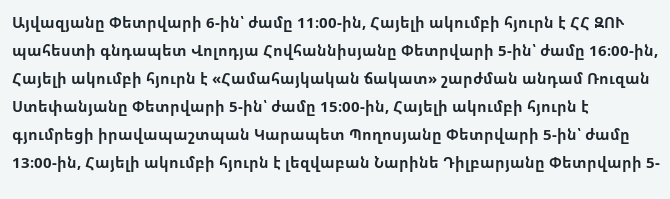Այվազյանը Փետրվարի 6-ին՝ ժամը 11։00-ին, Հայելի ակումբի հյուրն է ՀՀ ԶՈՒ պահեստի գնդապետ Վոլոդյա Հովհաննիսյանը Փետրվարի 5-ին՝ ժամը 16։00-ին, Հայելի ակումբի հյուրն է «Համահայկական ճակատ» շարժման անդամ Ռուզան Ստեփանյանը Փետրվարի 5-ին՝ ժամը 15։00-ին, Հայելի ակումբի հյուրն է գյումրեցի իրավապաշտպան Կարապետ Պողոսյանը Փետրվարի 5-ին՝ ժամը 13։00-ին, Հայելի ակումբի հյուրն է լեզվաբան Նարինե Դիլբարյանը Փետրվարի 5-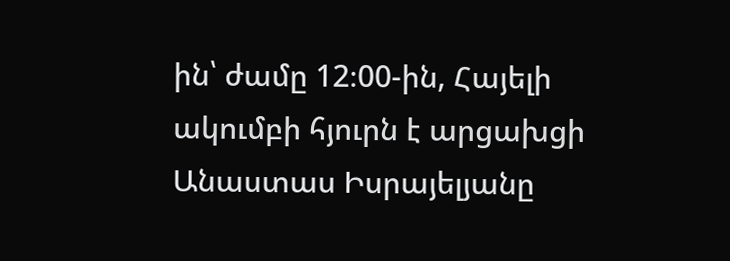ին՝ ժամը 12։00-ին, Հայելի ակումբի հյուրն է արցախցի Անաստաս Իսրայելյանը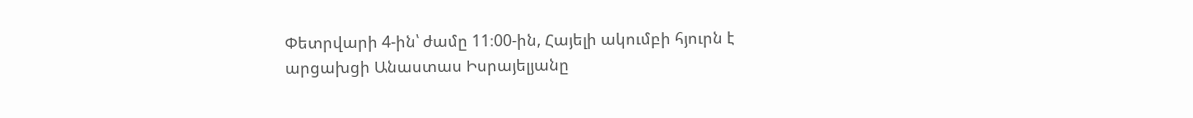Փետրվարի 4-ին՝ ժամը 11։00-ին, Հայելի ակումբի հյուրն է արցախցի Անաստաս Իսրայելյանը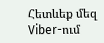Հետևեք մեզ Viber-ում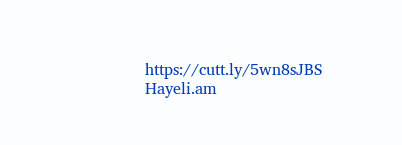https://cutt.ly/5wn8sJBS
Hayeli.am